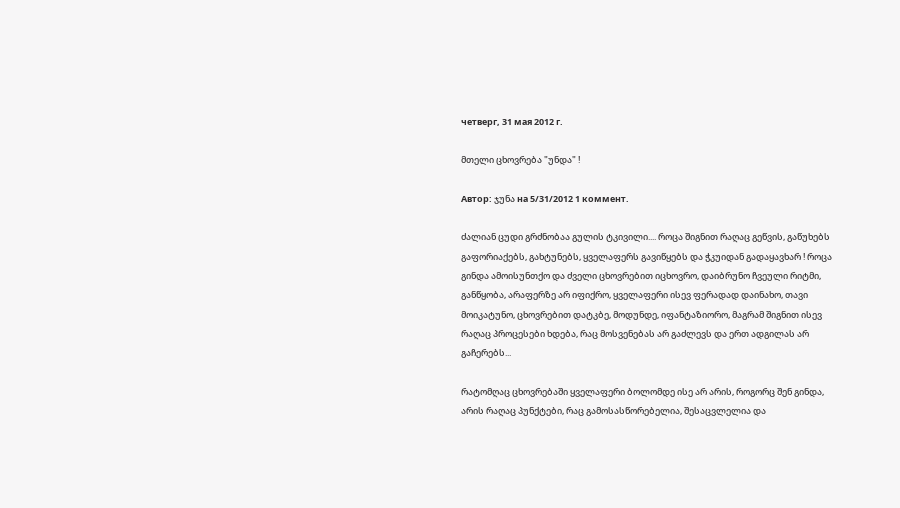четверг, 31 мая 2012 г.

მთელი ცხოვრება "უნდა" !

Автор: ჯუნა на 5/31/2012 1 коммент.

ძალიან ცუდი გრძნობაა გულის ტკივილი.... როცა შიგნით რაღაც გეწვის, გაწუხებს გაფორიაქებს, გახტუნებს, ყველაფერს გავიწყებს და ჭკუიდან გადაყავხარ ! როცა გინდა ამოისუნთქო და ძველი ცხოვრებით იცხოვრო, დაიბრუნო ჩვეული რიტმი, განწყობა, არაფერზე არ იფიქრო, ყველაფერი ისევ ფერადად დაინახო, თავი მოიკატუნო, ცხოვრებით დატკბე, მოდუნდე, იფანტაზიორო, მაგრამ შიგნით ისევ რაღაც პროცესები ხდება, რაც მოსვენებას არ გაძლევს და ერთ ადგილას არ გაჩერებს...

რატომღაც ცხოვრებაში ყველაფერი ბოლომდე ისე არ არის, როგორც შენ გინდა, არის რაღაც პუნქტები, რაც გამოსასწორებელია, შესაცვლელია და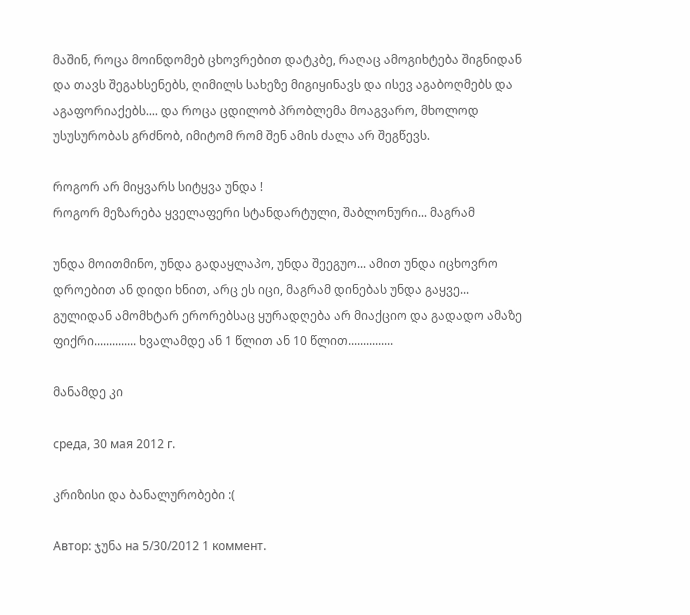მაშინ, როცა მოინდომებ ცხოვრებით დატკბე, რაღაც ამოგიხტება შიგნიდან და თავს შეგახსენებს, ღიმილს სახეზე მიგიყინავს და ისევ აგაბოღმებს და აგაფორიაქებს.... და როცა ცდილობ პრობლემა მოაგვარო, მხოლოდ უსუსურობას გრძნობ, იმიტომ რომ შენ ამის ძალა არ შეგწევს.

როგორ არ მიყვარს სიტყვა უნდა !
როგორ მეზარება ყველაფერი სტანდარტული, შაბლონური... მაგრამ

უნდა მოითმინო, უნდა გადაყლაპო, უნდა შეეგუო... ამით უნდა იცხოვრო დროებით ან დიდი ხნით, არც ეს იცი, მაგრამ დინებას უნდა გაყვე... გულიდან ამომხტარ ერორებსაც ყურადღება არ მიაქციო და გადადო ამაზე ფიქრი.............. ხვალამდე ან 1 წლით ან 10 წლით...............

მანამდე კი

среда, 30 мая 2012 г.

კრიზისი და ბანალურობები :(

Автор: ჯუნა на 5/30/2012 1 коммент.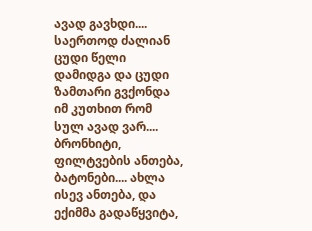ავად გავხდი.... საერთოდ ძალიან ცუდი წელი დამიდგა და ცუდი ზამთარი გვქონდა იმ კუთხით რომ სულ ავად ვარ.... ბრონხიტი, ფილტვების ანთება, ბატონები.... ახლა ისევ ანთება, და ექიმმა გადაწყვიტა,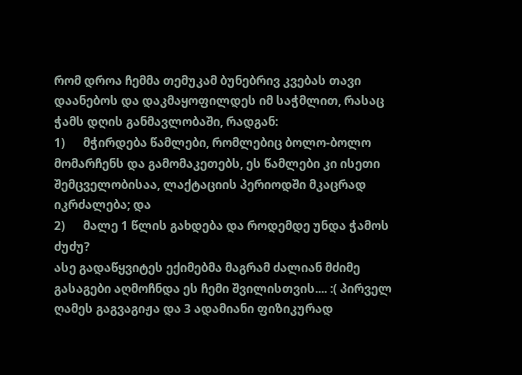რომ დროა ჩემმა თემუკამ ბუნებრივ კვებას თავი დაანებოს და დაკმაყოფილდეს იმ საჭმლით, რასაც ჭამს დღის განმავლობაში, რადგან:
1)      მჭირდება წამლები, რომლებიც ბოლო-ბოლო მომარჩენს და გამომაკეთებს, ეს წამლები კი ისეთი შემცველობისაა, ლაქტაციის პერიოდში მკაცრად იკრძალება; და
2)      მალე 1 წლის გახდება და როდემდე უნდა ჭამოს ძუძუ?
ასე გადაწყვიტეს ექიმებმა მაგრამ ძალიან მძიმე გასაგები აღმოჩნდა ეს ჩემი შვილისთვის.... :( პირველ ღამეს გაგვაგიჟა და 3 ადამიანი ფიზიკურად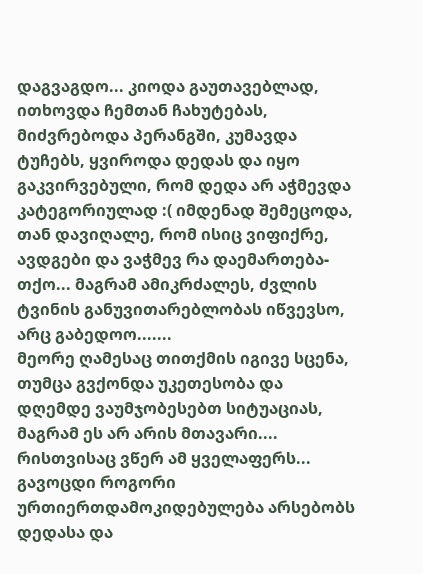დაგვაგდო... კიოდა გაუთავებლად, ითხოვდა ჩემთან ჩახუტებას, მიძვრებოდა პერანგში, კუმავდა ტუჩებს, ყვიროდა დედას და იყო გაკვირვებული, რომ დედა არ აჭმევდა კატეგორიულად :( იმდენად შემეცოდა, თან დავიღალე, რომ ისიც ვიფიქრე, ავდგები და ვაჭმევ რა დაემართება-თქო... მაგრამ ამიკრძალეს, ძვლის ტვინის განუვითარებლობას იწვევსო, არც გაბედოო.......
მეორე ღამესაც თითქმის იგივე სცენა, თუმცა გვქონდა უკეთესობა და დღემდე ვაუმჯობესებთ სიტუაციას, მაგრამ ეს არ არის მთავარი.... რისთვისაც ვწერ ამ ყველაფერს... გავოცდი როგორი ურთიერთდამოკიდებულება არსებობს დედასა და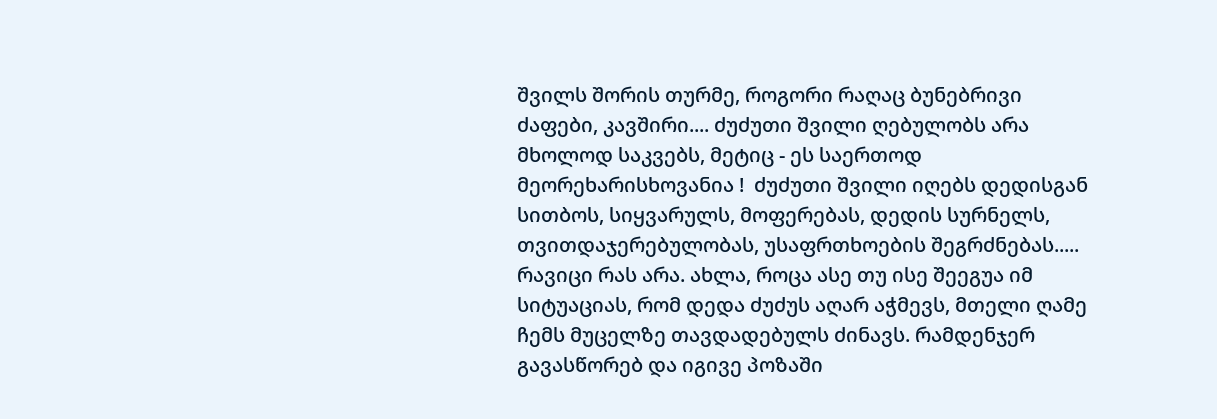შვილს შორის თურმე, როგორი რაღაც ბუნებრივი ძაფები, კავშირი.... ძუძუთი შვილი ღებულობს არა მხოლოდ საკვებს, მეტიც - ეს საერთოდ მეორეხარისხოვანია !  ძუძუთი შვილი იღებს დედისგან სითბოს, სიყვარულს, მოფერებას, დედის სურნელს, თვითდაჯერებულობას, უსაფრთხოების შეგრძნებას..... რავიცი რას არა. ახლა, როცა ასე თუ ისე შეეგუა იმ სიტუაციას, რომ დედა ძუძუს აღარ აჭმევს, მთელი ღამე ჩემს მუცელზე თავდადებულს ძინავს. რამდენჯერ გავასწორებ და იგივე პოზაში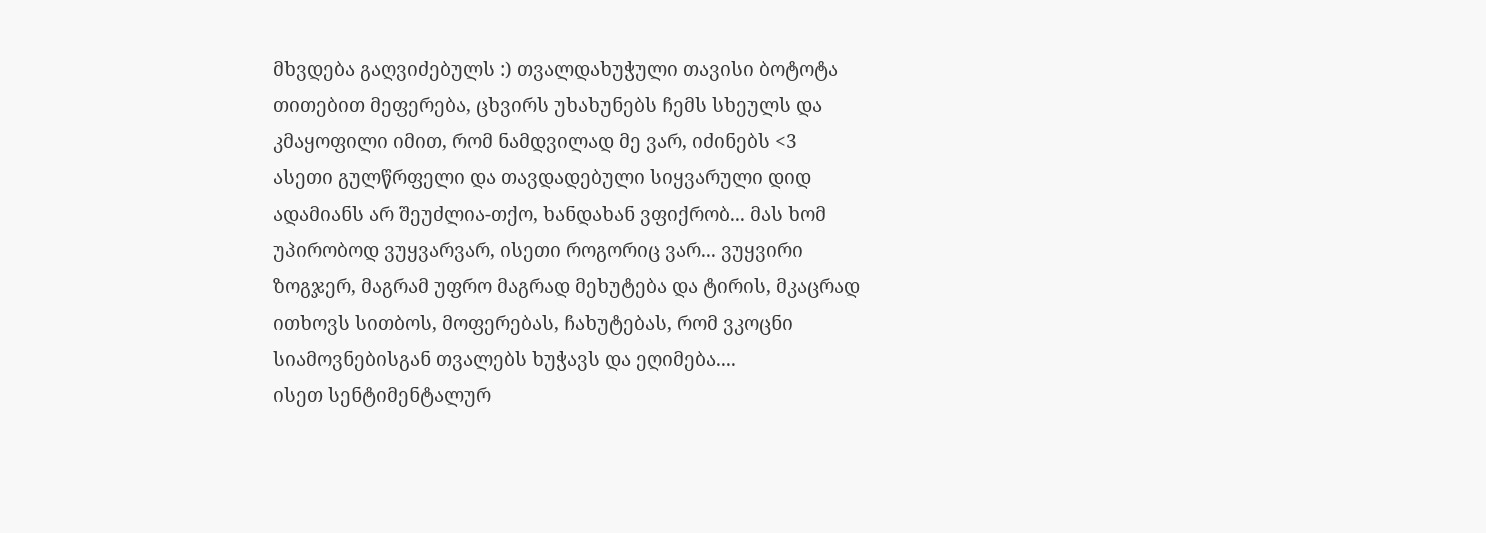მხვდება გაღვიძებულს :) თვალდახუჭული თავისი ბოტოტა თითებით მეფერება, ცხვირს უხახუნებს ჩემს სხეულს და კმაყოფილი იმით, რომ ნამდვილად მე ვარ, იძინებს <3
ასეთი გულწრფელი და თავდადებული სიყვარული დიდ ადამიანს არ შეუძლია-თქო, ხანდახან ვფიქრობ... მას ხომ უპირობოდ ვუყვარვარ, ისეთი როგორიც ვარ... ვუყვირი ზოგჯერ, მაგრამ უფრო მაგრად მეხუტება და ტირის, მკაცრად ითხოვს სითბოს, მოფერებას, ჩახუტებას, რომ ვკოცნი სიამოვნებისგან თვალებს ხუჭავს და ეღიმება....
ისეთ სენტიმენტალურ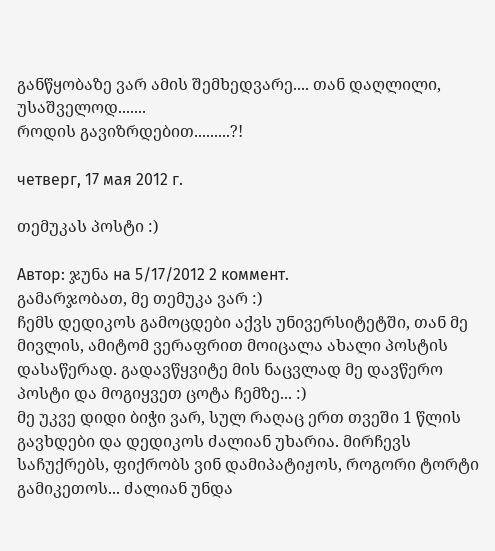განწყობაზე ვარ ამის შემხედვარე.... თან დაღლილი, უსაშველოდ.......
როდის გავიზრდებით.........?!

четверг, 17 мая 2012 г.

თემუკას პოსტი :)

Автор: ჯუნა на 5/17/2012 2 коммент.
გამარჯობათ, მე თემუკა ვარ :)
ჩემს დედიკოს გამოცდები აქვს უნივერსიტეტში, თან მე მივლის, ამიტომ ვერაფრით მოიცალა ახალი პოსტის დასაწერად. გადავწყვიტე მის ნაცვლად მე დავწერო პოსტი და მოგიყვეთ ცოტა ჩემზე... :)
მე უკვე დიდი ბიჭი ვარ, სულ რაღაც ერთ თვეში 1 წლის გავხდები და დედიკოს ძალიან უხარია. მირჩევს საჩუქრებს, ფიქრობს ვინ დამიპატიჟოს, როგორი ტორტი გამიკეთოს... ძალიან უნდა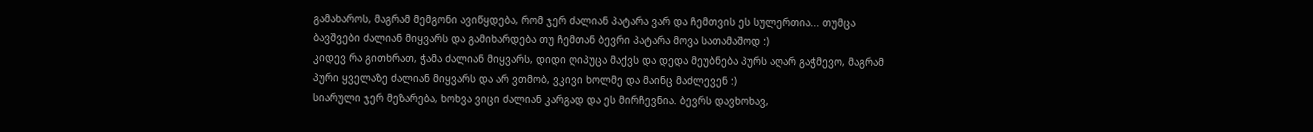გამახაროს, მაგრამ მემგონი ავიწყდება, რომ ჯერ ძალიან პატარა ვარ და ჩემთვის ეს სულერთია... თუმცა ბავშვები ძალიან მიყვარს და გამიხარდება თუ ჩემთან ბევრი პატარა მოვა სათამაშოდ :)
კიდევ რა გითხრათ, ჭამა ძალიან მიყვარს, დიდი ღიპუცა მაქვს და დედა მეუბნება პურს აღარ გაჭმევო, მაგრამ პური ყველაზე ძალიან მიყვარს და არ ვთმობ, ვკივი ხოლმე და მაინც მაძლევენ :)
სიარული ჯერ მეზარება, ხოხვა ვიცი ძალიან კარგად და ეს მირჩევნია. ბევრს დავხოხავ,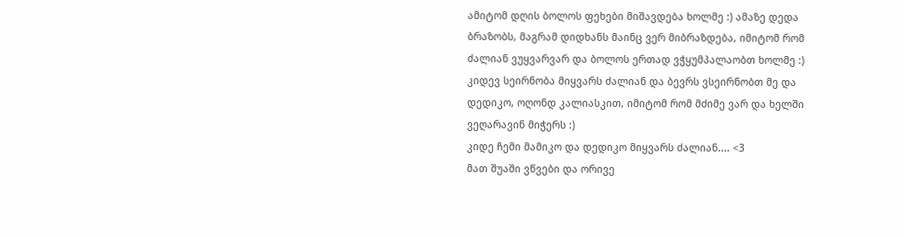ამიტომ დღის ბოლოს ფეხები მიშავდება ხოლმე :) ამაზე დედა ბრაზობს, მაგრამ დიდხანს მაინც ვერ მიბრაზდება, იმიტომ რომ ძალიან ვუყვარვარ და ბოლოს ერთად ვჭყუმპალაობთ ხოლმე :)
კიდევ სეირნობა მიყვარს ძალიან და ბევრს ვსეირნობთ მე და დედიკო, ოღონდ კალიასკით, იმიტომ რომ მძიმე ვარ და ხელში ვეღარავინ მიჭერს :)
კიდე ჩემი მამიკო და დედიკო მიყვარს ძალიან.... <3
მათ შუაში ვწვები და ორივე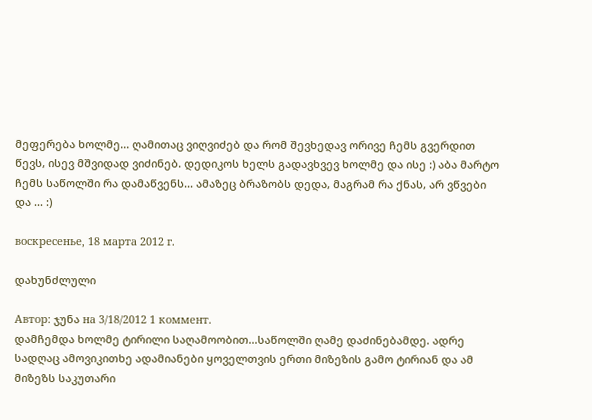მეფერება ხოლმე... ღამითაც ვიღვიძებ და რომ შევხედავ ორივე ჩემს გვერდით წევს, ისევ მშვიდად ვიძინებ. დედიკოს ხელს გადავხვევ ხოლმე და ისე :) აბა მარტო ჩემს საწოლში რა დამაწვენს... ამაზეც ბრაზობს დედა, მაგრამ რა ქნას, არ ვწვები და ... :)

воскресенье, 18 марта 2012 г.

დახუნძლული

Автор: ჯუნა на 3/18/2012 1 коммент.
დამჩემდა ხოლმე ტირილი საღამოობით...საწოლში ღამე დაძინებამდე. ადრე სადღაც ამოვიკითხე ადამიანები ყოველთვის ერთი მიზეზის გამო ტირიან და ამ მიზეზს საკუთარი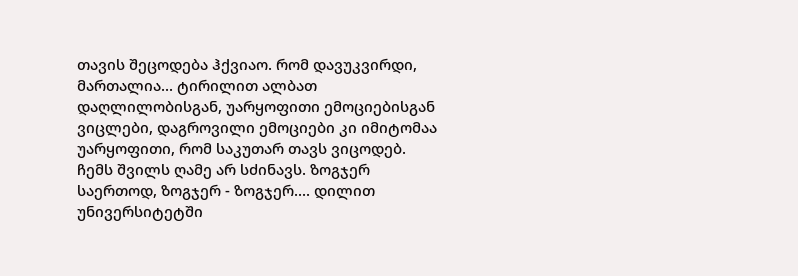თავის შეცოდება ჰქვიაო. რომ დავუკვირდი, მართალია... ტირილით ალბათ დაღლილობისგან, უარყოფითი ემოციებისგან ვიცლები, დაგროვილი ემოციები კი იმიტომაა უარყოფითი, რომ საკუთარ თავს ვიცოდებ.
ჩემს შვილს ღამე არ სძინავს. ზოგჯერ საერთოდ, ზოგჯერ - ზოგჯერ.... დილით უნივერსიტეტში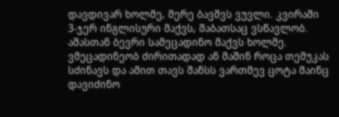დავდივარ ხოლმე, მერე ბავშვს ვუვლი. კვირაში 3-ჯერ ინგლისური მაქვს, შაბათსაც ვსწავლობ.
ამასთან ბევრი სამეცადინო მაქვს ხოლმე. ვმეცადინეობ ძირითადად ან მაშინ როცა თემუკას სძინავს და ამით თავს შანსს ვართმევ ცოტა მაინც დავიძინო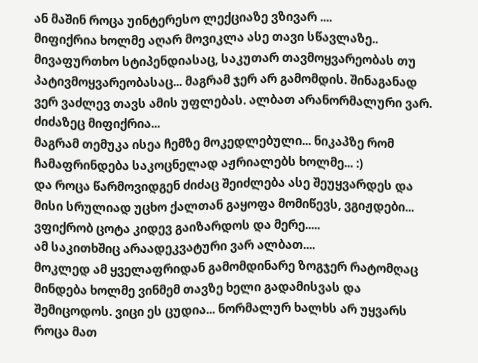ან მაშინ როცა უინტერესო ლექციაზე ვზივარ ....
მიფიქრია ხოლმე აღარ მოვიკლა ასე თავი სწავლაზე.. მივაფურთხო სტიპენდიასაც, საკუთარ თავმოყვარეობას თუ პატივმოყვარეობასაც... მაგრამ ჯერ არ გამომდის. შინაგანად ვერ ვაძლევ თავს ამის უფლებას. ალბათ არანორმალური ვარ.
ძიძაზეც მიფიქრია...
მაგრამ თემუკა ისეა ჩემზე მოკედლებული... ნიკაპზე რომ ჩამაფრინდება საკოცნელად აჟრიალებს ხოლმე... :)
და როცა წარმოვიდგენ ძიძაც შეიძლება ასე შეუყვარდეს და მისი სრულიად უცხო ქალთან გაყოფა მომიწევს, ვგიჟდები... ვფიქრობ ცოტა კიდევ გაიზარდოს და მერე.....
ამ საკითხშიც არაადეკვატური ვარ ალბათ....
მოკლედ ამ ყველაფრიდან გამომდინარე ზოგჯერ რატომღაც მინდება ხოლმე ვინმემ თავზე ხელი გადამისვას და შემიცოდოს. ვიცი ეს ცუდია... ნორმალურ ხალხს არ უყვარს როცა მათ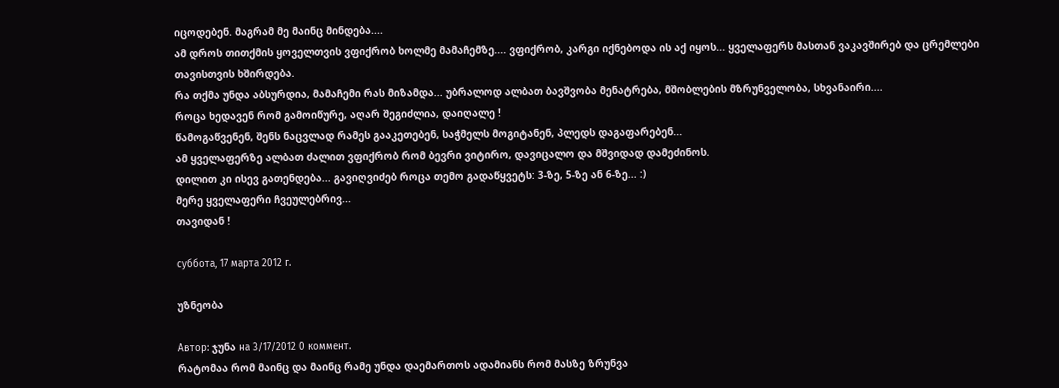იცოდებენ. მაგრამ მე მაინც მინდება....
ამ დროს თითქმის ყოველთვის ვფიქრობ ხოლმე მამაჩემზე.... ვფიქრობ, კარგი იქნებოდა ის აქ იყოს... ყველაფერს მასთან ვაკავშირებ და ცრემლები თავისთვის ხშირდება.
რა თქმა უნდა აბსურდია, მამაჩემი რას მიზამდა... უბრალოდ ალბათ ბავშვობა მენატრება, მშობლების მზრუნველობა, სხვანაირი....
როცა ხედავენ რომ გამოიწურე, აღარ შეგიძლია, დაიღალე !
წამოგაწვენენ, შენს ნაცვლად რამეს გააკეთებენ, საჭმელს მოგიტანენ, პლედს დაგაფარებენ...
ამ ყველაფერზე ალბათ ძალით ვფიქრობ რომ ბევრი ვიტირო, დავიცალო და მშვიდად დამეძინოს.
დილით კი ისევ გათენდება... გავიღვიძებ როცა თემო გადაწყვეტს: 3-ზე, 5-ზე ან 6-ზე... :)
მერე ყველაფერი ჩვეულებრივ...
თავიდან !

суббота, 17 марта 2012 г.

უზნეობა

Автор: ჯუნა на 3/17/2012 0 коммент.
რატომაა რომ მაინც და მაინც რამე უნდა დაემართოს ადამიანს რომ მასზე ზრუნვა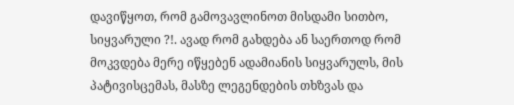დავიწყოთ, რომ გამოვავლინოთ მისდამი სითბო, სიყვარული ?!. ავად რომ გახდება ან საერთოდ რომ მოკვდება მერე იწყებენ ადამიანის სიყვარულს, მის პატივისცემას, მასზე ლეგენდების თხზვას და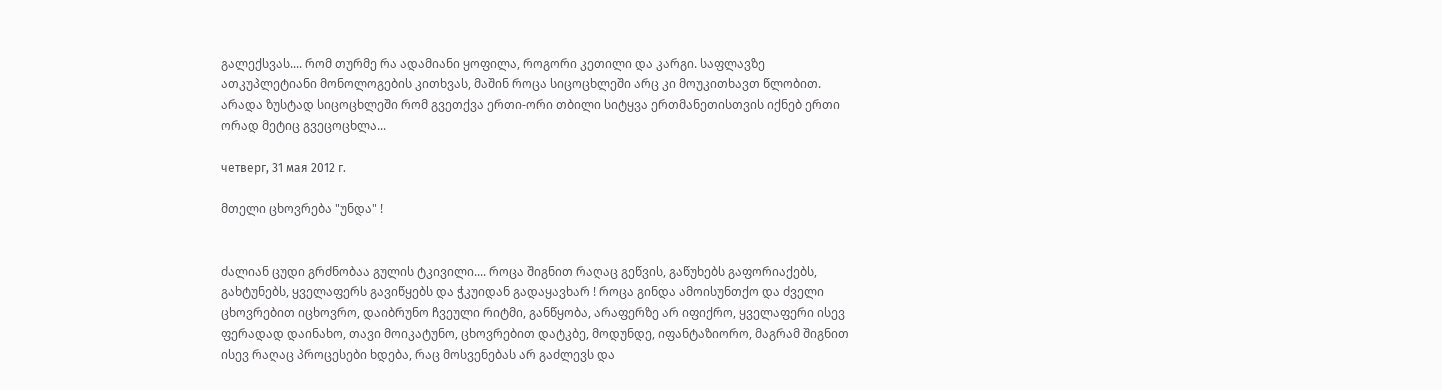გალექსვას.... რომ თურმე რა ადამიანი ყოფილა, როგორი კეთილი და კარგი. საფლავზე ათკუპლეტიანი მონოლოგების კითხვას, მაშინ როცა სიცოცხლეში არც კი მოუკითხავთ წლობით. არადა ზუსტად სიცოცხლეში რომ გვეთქვა ერთი-ორი თბილი სიტყვა ერთმანეთისთვის იქნებ ერთი ორად მეტიც გვეცოცხლა...

четверг, 31 мая 2012 г.

მთელი ცხოვრება "უნდა" !


ძალიან ცუდი გრძნობაა გულის ტკივილი.... როცა შიგნით რაღაც გეწვის, გაწუხებს გაფორიაქებს, გახტუნებს, ყველაფერს გავიწყებს და ჭკუიდან გადაყავხარ ! როცა გინდა ამოისუნთქო და ძველი ცხოვრებით იცხოვრო, დაიბრუნო ჩვეული რიტმი, განწყობა, არაფერზე არ იფიქრო, ყველაფერი ისევ ფერადად დაინახო, თავი მოიკატუნო, ცხოვრებით დატკბე, მოდუნდე, იფანტაზიორო, მაგრამ შიგნით ისევ რაღაც პროცესები ხდება, რაც მოსვენებას არ გაძლევს და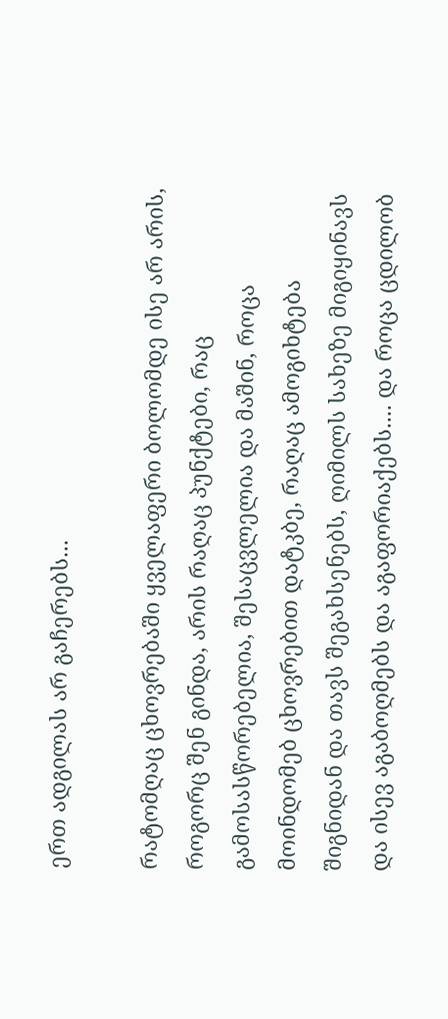ერთ ადგილას არ გაჩერებს...

რატომღაც ცხოვრებაში ყველაფერი ბოლომდე ისე არ არის, როგორც შენ გინდა, არის რაღაც პუნქტები, რაც გამოსასწორებელია, შესაცვლელია და მაშინ, როცა მოინდომებ ცხოვრებით დატკბე, რაღაც ამოგიხტება შიგნიდან და თავს შეგახსენებს, ღიმილს სახეზე მიგიყინავს და ისევ აგაბოღმებს და აგაფორიაქებს.... და როცა ცდილობ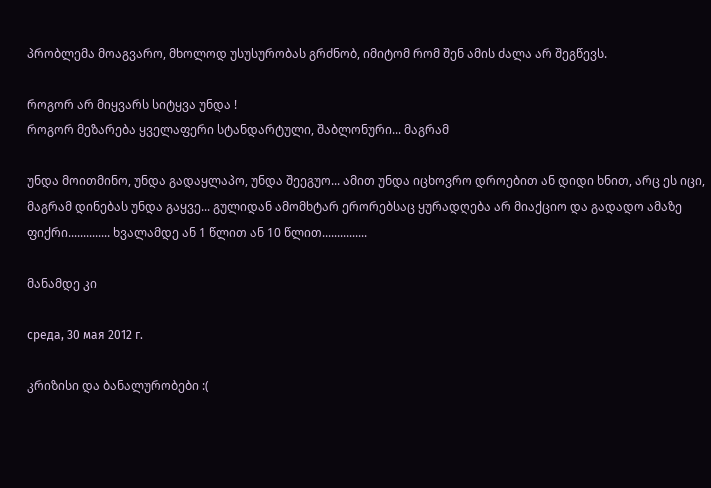პრობლემა მოაგვარო, მხოლოდ უსუსურობას გრძნობ, იმიტომ რომ შენ ამის ძალა არ შეგწევს.

როგორ არ მიყვარს სიტყვა უნდა !
როგორ მეზარება ყველაფერი სტანდარტული, შაბლონური... მაგრამ

უნდა მოითმინო, უნდა გადაყლაპო, უნდა შეეგუო... ამით უნდა იცხოვრო დროებით ან დიდი ხნით, არც ეს იცი, მაგრამ დინებას უნდა გაყვე... გულიდან ამომხტარ ერორებსაც ყურადღება არ მიაქციო და გადადო ამაზე ფიქრი.............. ხვალამდე ან 1 წლით ან 10 წლით...............

მანამდე კი

среда, 30 мая 2012 г.

კრიზისი და ბანალურობები :(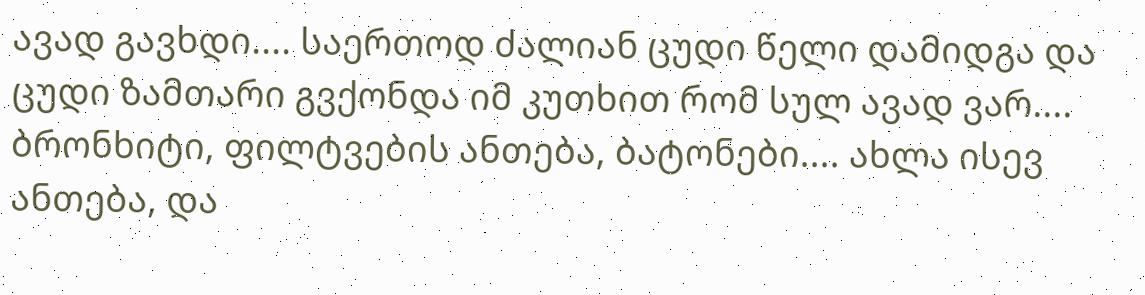ავად გავხდი.... საერთოდ ძალიან ცუდი წელი დამიდგა და ცუდი ზამთარი გვქონდა იმ კუთხით რომ სულ ავად ვარ.... ბრონხიტი, ფილტვების ანთება, ბატონები.... ახლა ისევ ანთება, და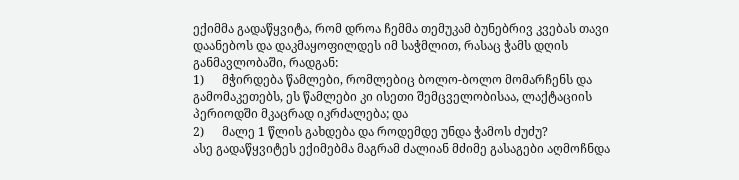ექიმმა გადაწყვიტა, რომ დროა ჩემმა თემუკამ ბუნებრივ კვებას თავი დაანებოს და დაკმაყოფილდეს იმ საჭმლით, რასაც ჭამს დღის განმავლობაში, რადგან:
1)      მჭირდება წამლები, რომლებიც ბოლო-ბოლო მომარჩენს და გამომაკეთებს, ეს წამლები კი ისეთი შემცველობისაა, ლაქტაციის პერიოდში მკაცრად იკრძალება; და
2)      მალე 1 წლის გახდება და როდემდე უნდა ჭამოს ძუძუ?
ასე გადაწყვიტეს ექიმებმა მაგრამ ძალიან მძიმე გასაგები აღმოჩნდა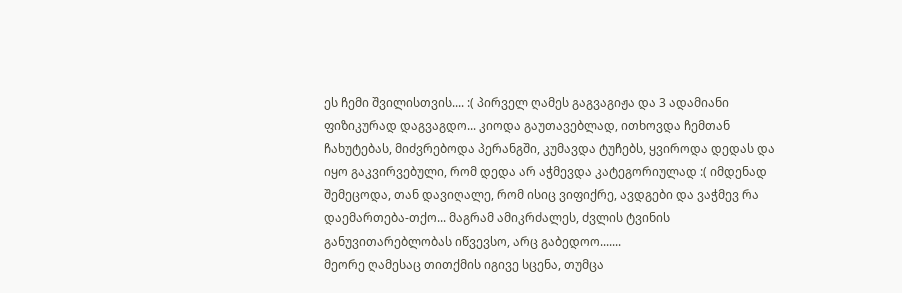ეს ჩემი შვილისთვის.... :( პირველ ღამეს გაგვაგიჟა და 3 ადამიანი ფიზიკურად დაგვაგდო... კიოდა გაუთავებლად, ითხოვდა ჩემთან ჩახუტებას, მიძვრებოდა პერანგში, კუმავდა ტუჩებს, ყვიროდა დედას და იყო გაკვირვებული, რომ დედა არ აჭმევდა კატეგორიულად :( იმდენად შემეცოდა, თან დავიღალე, რომ ისიც ვიფიქრე, ავდგები და ვაჭმევ რა დაემართება-თქო... მაგრამ ამიკრძალეს, ძვლის ტვინის განუვითარებლობას იწვევსო, არც გაბედოო.......
მეორე ღამესაც თითქმის იგივე სცენა, თუმცა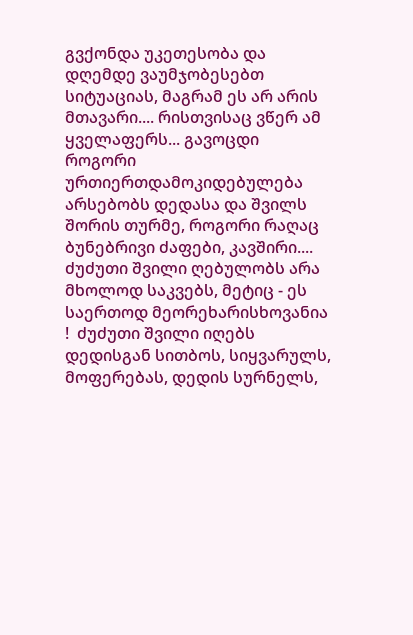გვქონდა უკეთესობა და დღემდე ვაუმჯობესებთ სიტუაციას, მაგრამ ეს არ არის მთავარი.... რისთვისაც ვწერ ამ ყველაფერს... გავოცდი როგორი ურთიერთდამოკიდებულება არსებობს დედასა და შვილს შორის თურმე, როგორი რაღაც ბუნებრივი ძაფები, კავშირი.... ძუძუთი შვილი ღებულობს არა მხოლოდ საკვებს, მეტიც - ეს საერთოდ მეორეხარისხოვანია !  ძუძუთი შვილი იღებს დედისგან სითბოს, სიყვარულს, მოფერებას, დედის სურნელს,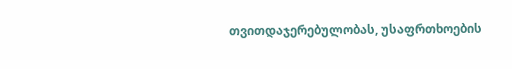თვითდაჯერებულობას, უსაფრთხოების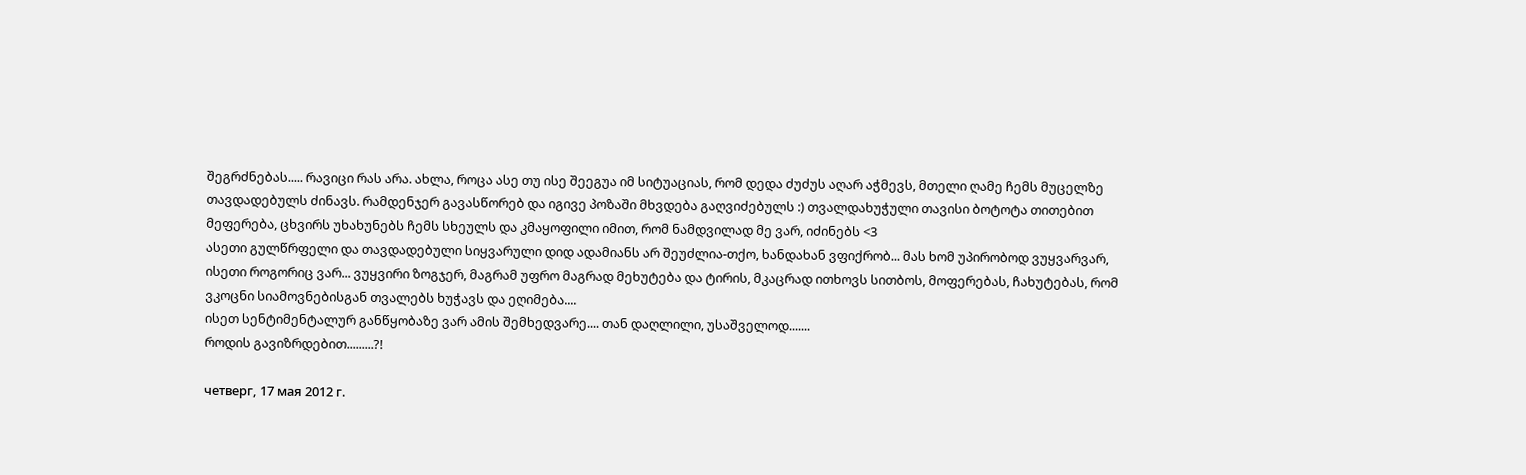შეგრძნებას..... რავიცი რას არა. ახლა, როცა ასე თუ ისე შეეგუა იმ სიტუაციას, რომ დედა ძუძუს აღარ აჭმევს, მთელი ღამე ჩემს მუცელზე თავდადებულს ძინავს. რამდენჯერ გავასწორებ და იგივე პოზაში მხვდება გაღვიძებულს :) თვალდახუჭული თავისი ბოტოტა თითებით მეფერება, ცხვირს უხახუნებს ჩემს სხეულს და კმაყოფილი იმით, რომ ნამდვილად მე ვარ, იძინებს <3
ასეთი გულწრფელი და თავდადებული სიყვარული დიდ ადამიანს არ შეუძლია-თქო, ხანდახან ვფიქრობ... მას ხომ უპირობოდ ვუყვარვარ, ისეთი როგორიც ვარ... ვუყვირი ზოგჯერ, მაგრამ უფრო მაგრად მეხუტება და ტირის, მკაცრად ითხოვს სითბოს, მოფერებას, ჩახუტებას, რომ ვკოცნი სიამოვნებისგან თვალებს ხუჭავს და ეღიმება....
ისეთ სენტიმენტალურ განწყობაზე ვარ ამის შემხედვარე.... თან დაღლილი, უსაშველოდ.......
როდის გავიზრდებით.........?!

четверг, 17 мая 2012 г.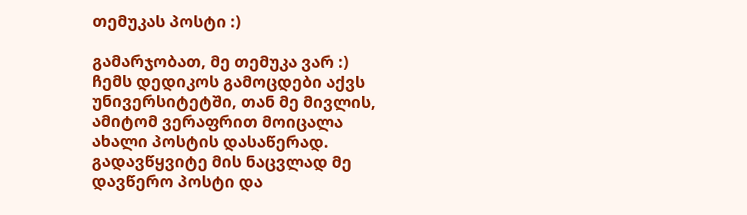თემუკას პოსტი :)

გამარჯობათ, მე თემუკა ვარ :)
ჩემს დედიკოს გამოცდები აქვს უნივერსიტეტში, თან მე მივლის, ამიტომ ვერაფრით მოიცალა ახალი პოსტის დასაწერად. გადავწყვიტე მის ნაცვლად მე დავწერო პოსტი და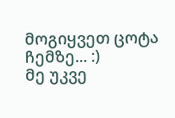მოგიყვეთ ცოტა ჩემზე... :)
მე უკვე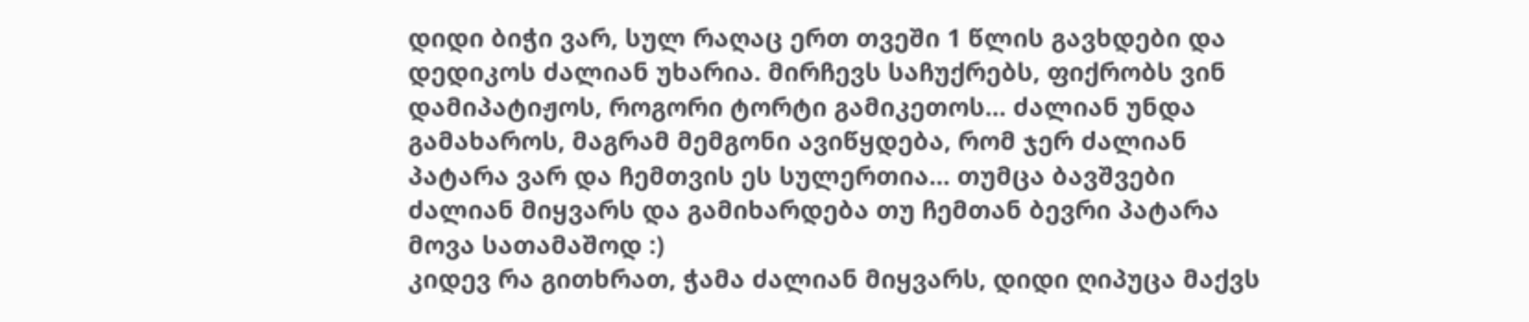დიდი ბიჭი ვარ, სულ რაღაც ერთ თვეში 1 წლის გავხდები და დედიკოს ძალიან უხარია. მირჩევს საჩუქრებს, ფიქრობს ვინ დამიპატიჟოს, როგორი ტორტი გამიკეთოს... ძალიან უნდა გამახაროს, მაგრამ მემგონი ავიწყდება, რომ ჯერ ძალიან პატარა ვარ და ჩემთვის ეს სულერთია... თუმცა ბავშვები ძალიან მიყვარს და გამიხარდება თუ ჩემთან ბევრი პატარა მოვა სათამაშოდ :)
კიდევ რა გითხრათ, ჭამა ძალიან მიყვარს, დიდი ღიპუცა მაქვს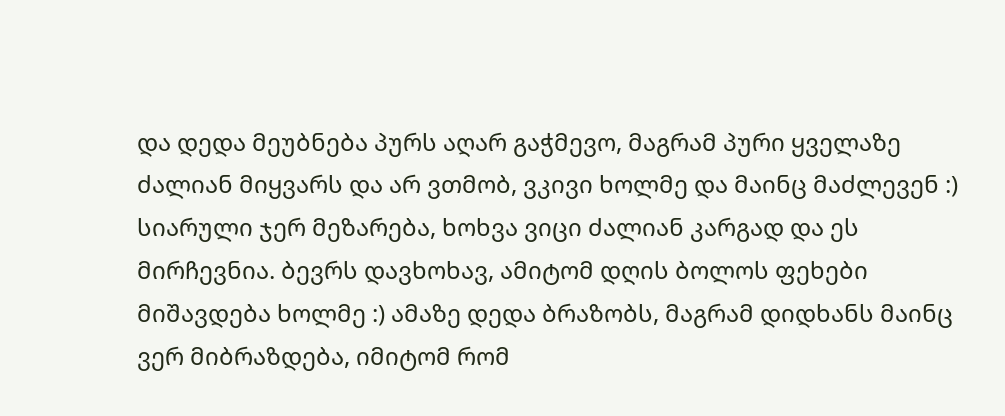და დედა მეუბნება პურს აღარ გაჭმევო, მაგრამ პური ყველაზე ძალიან მიყვარს და არ ვთმობ, ვკივი ხოლმე და მაინც მაძლევენ :)
სიარული ჯერ მეზარება, ხოხვა ვიცი ძალიან კარგად და ეს მირჩევნია. ბევრს დავხოხავ, ამიტომ დღის ბოლოს ფეხები მიშავდება ხოლმე :) ამაზე დედა ბრაზობს, მაგრამ დიდხანს მაინც ვერ მიბრაზდება, იმიტომ რომ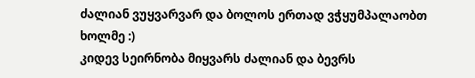ძალიან ვუყვარვარ და ბოლოს ერთად ვჭყუმპალაობთ ხოლმე :)
კიდევ სეირნობა მიყვარს ძალიან და ბევრს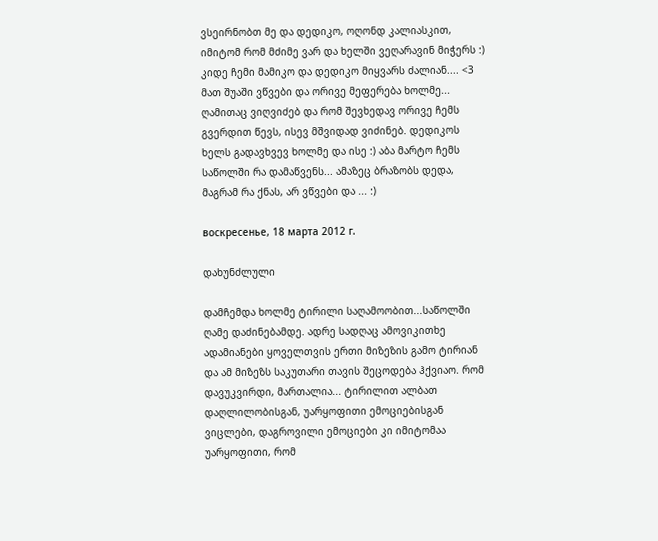ვსეირნობთ მე და დედიკო, ოღონდ კალიასკით, იმიტომ რომ მძიმე ვარ და ხელში ვეღარავინ მიჭერს :)
კიდე ჩემი მამიკო და დედიკო მიყვარს ძალიან.... <3
მათ შუაში ვწვები და ორივე მეფერება ხოლმე... ღამითაც ვიღვიძებ და რომ შევხედავ ორივე ჩემს გვერდით წევს, ისევ მშვიდად ვიძინებ. დედიკოს ხელს გადავხვევ ხოლმე და ისე :) აბა მარტო ჩემს საწოლში რა დამაწვენს... ამაზეც ბრაზობს დედა, მაგრამ რა ქნას, არ ვწვები და ... :)

воскресенье, 18 марта 2012 г.

დახუნძლული

დამჩემდა ხოლმე ტირილი საღამოობით...საწოლში ღამე დაძინებამდე. ადრე სადღაც ამოვიკითხე ადამიანები ყოველთვის ერთი მიზეზის გამო ტირიან და ამ მიზეზს საკუთარი თავის შეცოდება ჰქვიაო. რომ დავუკვირდი, მართალია... ტირილით ალბათ დაღლილობისგან, უარყოფითი ემოციებისგან ვიცლები, დაგროვილი ემოციები კი იმიტომაა უარყოფითი, რომ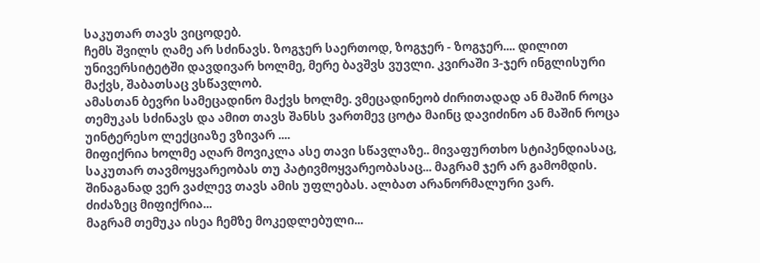საკუთარ თავს ვიცოდებ.
ჩემს შვილს ღამე არ სძინავს. ზოგჯერ საერთოდ, ზოგჯერ - ზოგჯერ.... დილით უნივერსიტეტში დავდივარ ხოლმე, მერე ბავშვს ვუვლი. კვირაში 3-ჯერ ინგლისური მაქვს, შაბათსაც ვსწავლობ.
ამასთან ბევრი სამეცადინო მაქვს ხოლმე. ვმეცადინეობ ძირითადად ან მაშინ როცა თემუკას სძინავს და ამით თავს შანსს ვართმევ ცოტა მაინც დავიძინო ან მაშინ როცა უინტერესო ლექციაზე ვზივარ ....
მიფიქრია ხოლმე აღარ მოვიკლა ასე თავი სწავლაზე.. მივაფურთხო სტიპენდიასაც, საკუთარ თავმოყვარეობას თუ პატივმოყვარეობასაც... მაგრამ ჯერ არ გამომდის. შინაგანად ვერ ვაძლევ თავს ამის უფლებას. ალბათ არანორმალური ვარ.
ძიძაზეც მიფიქრია...
მაგრამ თემუკა ისეა ჩემზე მოკედლებული...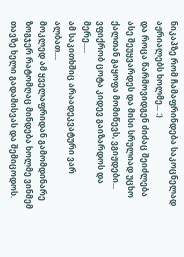ნიკაპზე რომ ჩამაფრინდება საკოცნელად აჟრიალებს ხოლმე... :)
და როცა წარმოვიდგენ ძიძაც შეიძლება ასე შეუყვარდეს და მისი სრულიად უცხო ქალთან გაყოფა მომიწევს, ვგიჟდები... ვფიქრობ ცოტა კიდევ გაიზარდოს და მერე.....
ამ საკითხშიც არაადეკვატური ვარ ალბათ....
მოკლედ ამ ყველაფრიდან გამომდინარე ზოგჯერ რატომღაც მინდება ხოლმე ვინმემ თავზე ხელი გადამისვას და შემიცოდოს.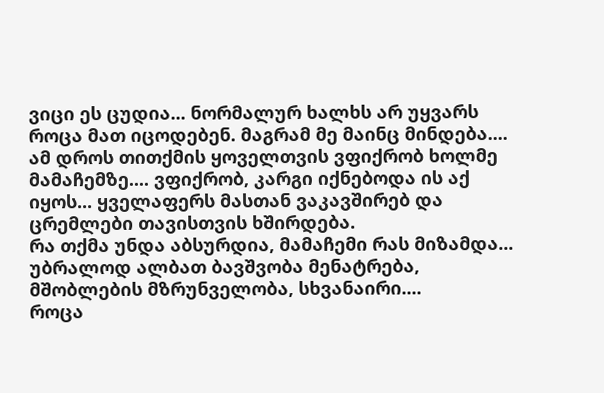ვიცი ეს ცუდია... ნორმალურ ხალხს არ უყვარს როცა მათ იცოდებენ. მაგრამ მე მაინც მინდება....
ამ დროს თითქმის ყოველთვის ვფიქრობ ხოლმე მამაჩემზე.... ვფიქრობ, კარგი იქნებოდა ის აქ იყოს... ყველაფერს მასთან ვაკავშირებ და ცრემლები თავისთვის ხშირდება.
რა თქმა უნდა აბსურდია, მამაჩემი რას მიზამდა... უბრალოდ ალბათ ბავშვობა მენატრება, მშობლების მზრუნველობა, სხვანაირი....
როცა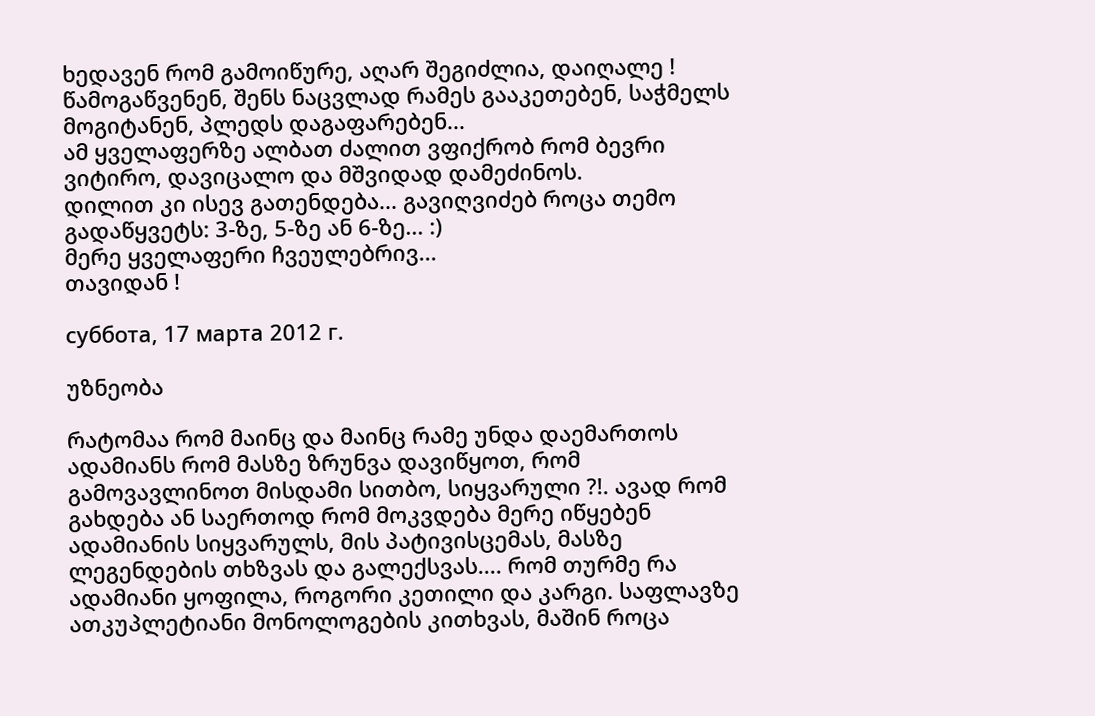ხედავენ რომ გამოიწურე, აღარ შეგიძლია, დაიღალე !
წამოგაწვენენ, შენს ნაცვლად რამეს გააკეთებენ, საჭმელს მოგიტანენ, პლედს დაგაფარებენ...
ამ ყველაფერზე ალბათ ძალით ვფიქრობ რომ ბევრი ვიტირო, დავიცალო და მშვიდად დამეძინოს.
დილით კი ისევ გათენდება... გავიღვიძებ როცა თემო გადაწყვეტს: 3-ზე, 5-ზე ან 6-ზე... :)
მერე ყველაფერი ჩვეულებრივ...
თავიდან !

суббота, 17 марта 2012 г.

უზნეობა

რატომაა რომ მაინც და მაინც რამე უნდა დაემართოს ადამიანს რომ მასზე ზრუნვა დავიწყოთ, რომ გამოვავლინოთ მისდამი სითბო, სიყვარული ?!. ავად რომ გახდება ან საერთოდ რომ მოკვდება მერე იწყებენ ადამიანის სიყვარულს, მის პატივისცემას, მასზე ლეგენდების თხზვას და გალექსვას.... რომ თურმე რა ადამიანი ყოფილა, როგორი კეთილი და კარგი. საფლავზე ათკუპლეტიანი მონოლოგების კითხვას, მაშინ როცა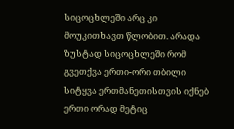სიცოცხლეში არც კი მოუკითხავთ წლობით. არადა ზუსტად სიცოცხლეში რომ გვეთქვა ერთი-ორი თბილი სიტყვა ერთმანეთისთვის იქნებ ერთი ორად მეტიც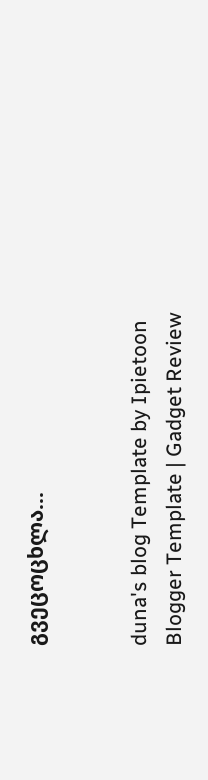გვეცოცხლა...


duna's blog Template by Ipietoon Blogger Template | Gadget Review